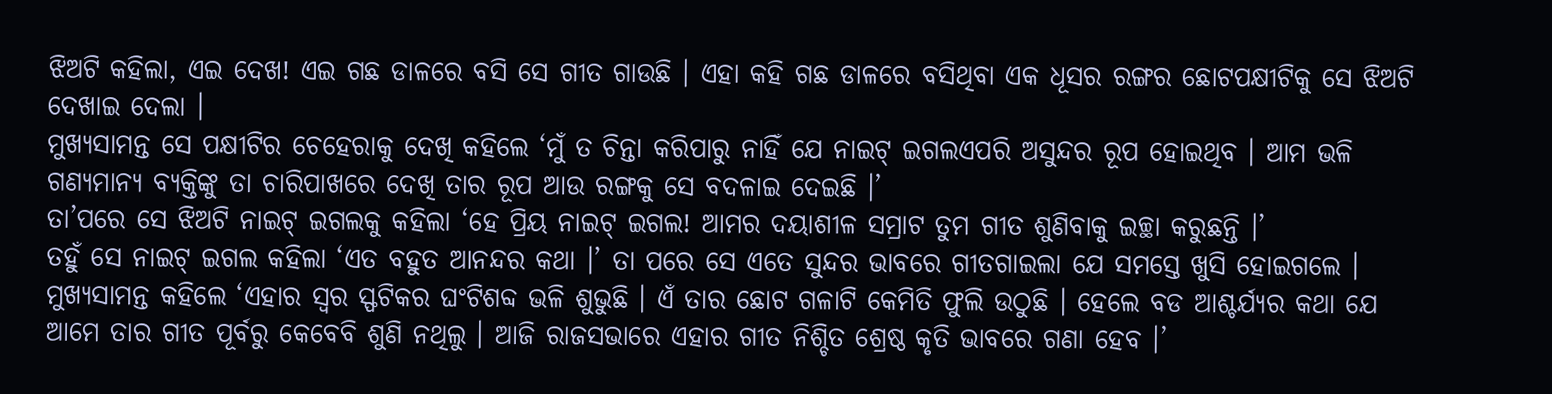ଝିଅଟି କହିଲା, ଏଇ ଦେଖ! ଏଇ ଗଛ ଡାଳରେ ବସି ସେ ଗୀତ ଗାଉଛି । ଏହା କହି ଗଛ ଡାଳରେ ବସିଥିବା ଏକ ଧୂସର ରଙ୍ଗର ଛୋଟପକ୍ଷୀଟିକୁ ସେ ଝିଅଟି ଦେଖାଇ ଦେଲା ।
ମୁଖ୍ୟସାମନ୍ତ ସେ ପକ୍ଷୀଟିର ଚେହେରାକୁ ଦେଖି କହିଲେ ‘ମୁଁ ତ ଚିନ୍ତା କରିପାରୁ ନାହିଁ ଯେ ନାଇଟ୍ ଇଗଲଏପରି ଅସୁନ୍ଦର ରୂପ ହୋଇଥିବ । ଆମ ଭଳି ଗଣ୍ୟମାନ୍ୟ ବ୍ୟକ୍ତିଙ୍କୁ ତା ଚାରିପାଖରେ ଦେଖି ତାର ରୂପ ଆଉ ରଙ୍ଗକୁ ସେ ବଦଳାଇ ଦେଇଛି ।’
ତା’ପରେ ସେ ଝିଅଟି ନାଇଟ୍ ଇଗଲକୁ କହିଲା ‘ହେ ପ୍ରିୟ ନାଇଟ୍ ଇଗଲ! ଆମର ଦୟାଶୀଳ ସମ୍ରାଟ ତୁମ ଗୀତ ଶୁଣିବାକୁ ଇଚ୍ଛା କରୁଛନ୍ତି ।’
ତହୁଁ ସେ ନାଇଟ୍ ଇଗଲ କହିଲା ‘ଏତ ବହୁତ ଆନନ୍ଦର କଥା ।’ ତା ପରେ ସେ ଏତେ ସୁନ୍ଦର ଭାବରେ ଗୀତଗାଇଲା ଯେ ସମସ୍ତେ ଖୁସି ହୋଇଗଲେ । ମୁଖ୍ୟସାମନ୍ତ କହିଲେ ‘ଏହାର ସ୍ୱର ସ୍ଫଟିକର ଘଂଟିଶବ୍ଦ ଭଳି ଶୁଭୁଛି । ଏଁ ତାର ଛୋଟ ଗଳାଟି କେମିତି ଫୁଲି ଉଠୁଛି । ହେଲେ ବଡ ଆଶ୍ଚର୍ଯ୍ୟର କଥା ଯେ ଆମେ ତାର ଗୀତ ପୂର୍ବରୁ କେବେବି ଶୁଣି ନଥିଲୁ । ଆଜି ରାଜସଭାରେ ଏହାର ଗୀତ ନିଶ୍ଚିତ ଶ୍ରେଷ୍ଠ କୃତି ଭାବରେ ଗଣା ହେବ ।’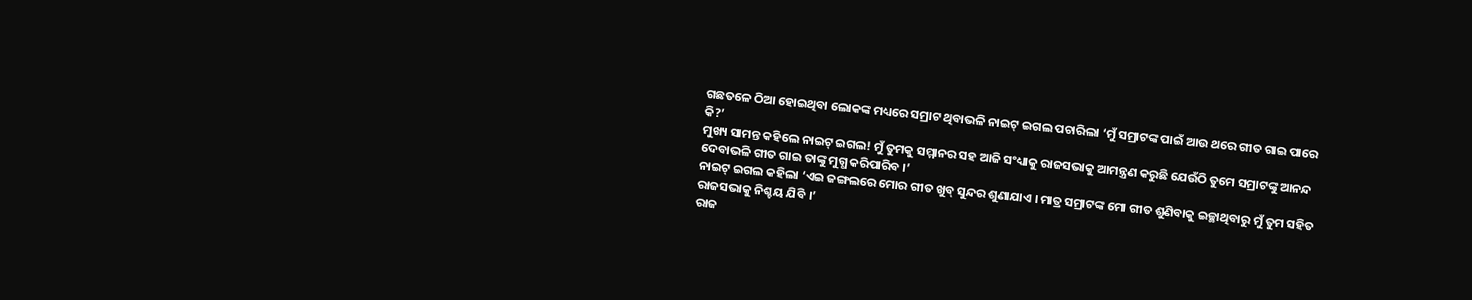ଗଛତଳେ ଠିଆ ହୋଇଥିବା ଲୋକଙ୍କ ମଧ୍ୟରେ ସମ୍ରାଟ ଥିବାଭଳି ନାଇଟ୍ ଇଗଲ ପଚାରିଲା ‘ମୁଁ ସମ୍ରାଟଙ୍କ ପାଇଁ ଆଉ ଥରେ ଗୀତ ଗାଇ ପାରେ କି?’
ମୁଖ୍ୟ ସାମନ୍ତ କହିଲେ ନାଇଟ୍ ଇଗଲ! ମୁଁ ତୁମକୁ ସମ୍ମାନର ସହ ଆଜି ସଂଧ୍ୟାକୁ ରାଜସଭାକୁ ଆମନ୍ତ୍ରଣ କରୁଛି ଯେଉଁଠି ତୁମେ ସମ୍ରାଟଙ୍କୁ ଆନନ୍ଦ ଦେବାଭଳି ଗୀତ ଗାଇ ତାଙ୍କୁ ମୁଗ୍ଧ କରିପାରିବ ।’
ନାଇଟ୍ ଇଗଲ କହିଲା ‘ଏଇ ଜଙ୍ଗଲରେ ମୋର ଗୀତ ଖୁବ୍ ସୁନ୍ଦର ଶୁଣାଯାଏ । ମାତ୍ର ସମ୍ରାଟଙ୍କ ମୋ ଗୀତ ଶୁଣିବାକୁ ଇଚ୍ଛାଥିବାରୁ ମୁଁ ତୁମ ସହିତ ରାଜସଭାକୁ ନିଶ୍ଚୟ ଯିବି ।’
ରାଜ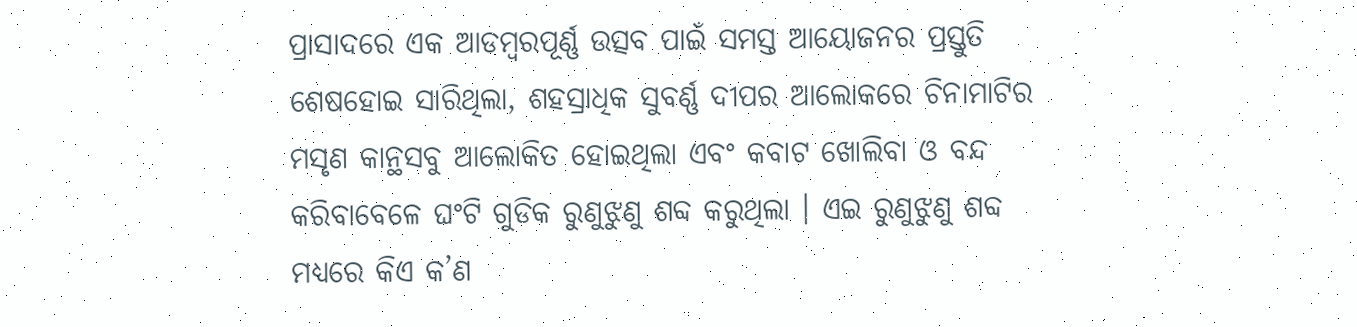ପ୍ରାସାଦରେ ଏକ ଆଡମ୍ବରପୂର୍ଣ୍ଣ ଉତ୍ସବ ପାଇଁ ସମସ୍ତ ଆୟୋଜନର ପ୍ରସ୍ତୁତି ଶେଷହୋଇ ସାରିଥିଲା, ଶହସ୍ରାଧିକ ସୁବର୍ଣ୍ଣ ଦୀପର ଆଲୋକରେ ଚିନାମାଟିର ମସୃଣ କାନ୍ଥସବୁ ଆଲୋକିତ ହୋଇଥିଲା ଏବଂ କବାଟ ଖୋଲିବା ଓ ବନ୍ଦ କରିବାବେଳେ ଘଂଟି ଗୁଡିକ ରୁଣୁଝୁଣୁ ଶବ୍ଦ କରୁଥିଲା । ଏଇ ରୁଣୁଝୁଣୁ ଶବ୍ଦ ମଧ୍ୟରେ କିଏ କ’ଣ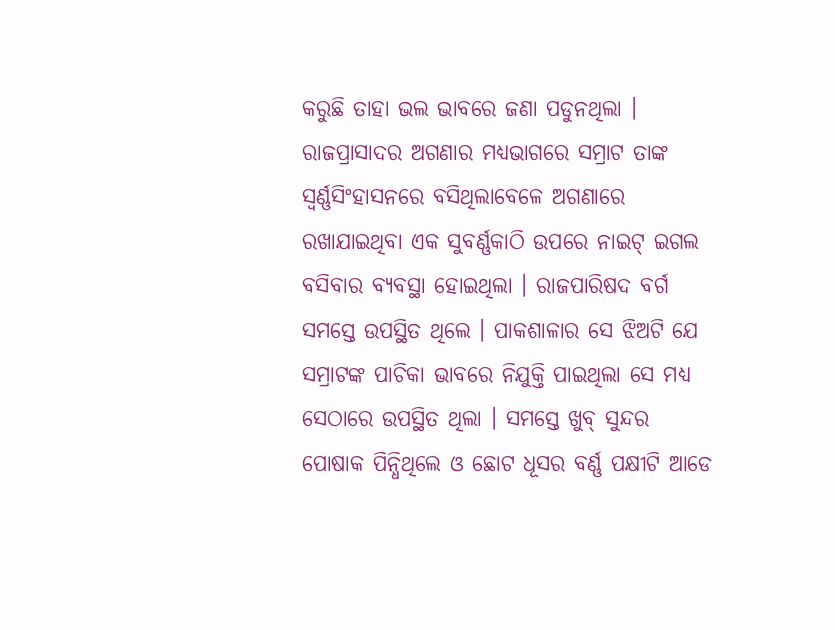କରୁଛି ତାହା ଭଲ ଭାବରେ ଜଣା ପଡୁନଥିଲା ।
ରାଜପ୍ରାସାଦର ଅଗଣାର ମଧ୍ୟଭାଗରେ ସମ୍ରାଟ ତାଙ୍କ ସ୍ୱର୍ଣ୍ଣସିଂହାସନରେ ବସିଥିଲାବେଳେ ଅଗଣାରେ ରଖାଯାଇଥିବା ଏକ ସୁବର୍ଣ୍ଣକାଠି ଉପରେ ନାଇଟ୍ ଇଗଲ ବସିବାର ବ୍ୟବସ୍ଥା ହୋଇଥିଲା । ରାଜପାରିଷଦ ବର୍ଗ ସମସ୍ତେ ଉପସ୍ଥିତ ଥିଲେ । ପାକଶାଳାର ସେ ଝିଅଟି ଯେ ସମ୍ରାଟଙ୍କ ପାଚିକା ଭାବରେ ନିଯୁକ୍ତି ପାଇଥିଲା ସେ ମଧ୍ୟ ସେଠାରେ ଉପସ୍ଥିତ ଥିଲା । ସମସ୍ତେ ଖୁବ୍ ସୁନ୍ଦର ପୋଷାକ ପିନ୍ଧିଥିଲେ ଓ ଛୋଟ ଧୂସର ବର୍ଣ୍ଣ ପକ୍ଷୀଟି ଆଡେ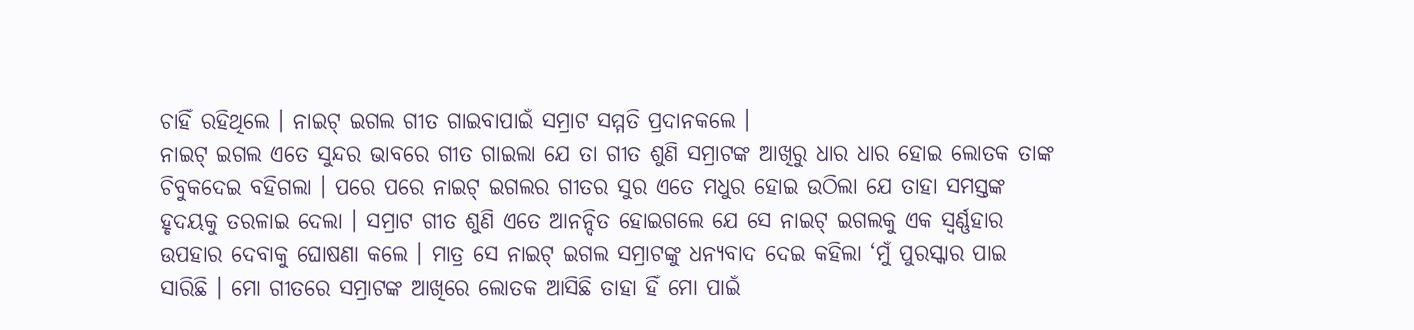ଚାହିଁ ରହିଥିଲେ । ନାଇଟ୍ ଇଗଲ ଗୀତ ଗାଇବାପାଇଁ ସମ୍ରାଟ ସମ୍ମତି ପ୍ରଦାନକଲେ ।
ନାଇଟ୍ ଇଗଲ ଏତେ ସୁନ୍ଦର ଭାବରେ ଗୀତ ଗାଇଲା ଯେ ତା ଗୀତ ଶୁଣି ସମ୍ରାଟଙ୍କ ଆଖିରୁ ଧାର ଧାର ହୋଇ ଲୋତକ ତାଙ୍କ ଚିବୁକଦେଇ ବହିଗଲା । ପରେ ପରେ ନାଇଟ୍ ଇଗଲର ଗୀତର ସୁର ଏତେ ମଧୁର ହୋଇ ଉଠିଲା ଯେ ତାହା ସମସ୍ତଙ୍କ ହୃଦୟକୁ ତରଳାଇ ଦେଲା । ସମ୍ରାଟ ଗୀତ ଶୁଣି ଏତେ ଆନନ୍ଦିତ ହୋଇଗଲେ ଯେ ସେ ନାଇଟ୍ ଇଗଲକୁ ଏକ ସ୍ୱର୍ଣ୍ଣହାର ଉପହାର ଦେବାକୁ ଘୋଷଣା କଲେ । ମାତ୍ର ସେ ନାଇଟ୍ ଇଗଲ ସମ୍ରାଟଙ୍କୁ ଧନ୍ୟବାଦ ଦେଇ କହିଲା ‘ମୁଁ ପୁରସ୍କାର ପାଇ ସାରିଛି । ମୋ ଗୀତରେ ସମ୍ରାଟଙ୍କ ଆଖିରେ ଲୋତକ ଆସିଛି ତାହା ହିଁ ମୋ ପାଇଁ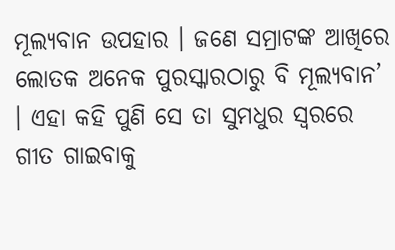ମୂଲ୍ୟବାନ ଉପହାର । ଜଣେ ସମ୍ରାଟଙ୍କ ଆଖିରେ ଲୋତକ ଅନେକ ପୁରସ୍କାରଠାରୁ ବି ମୂଲ୍ୟବାନ’ । ଏହା କହି ପୁଣି ସେ ତା ସୁମଧୁର ସ୍ୱରରେ ଗୀତ ଗାଇବାକୁ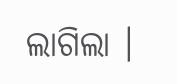ଲାଗିଲା ।